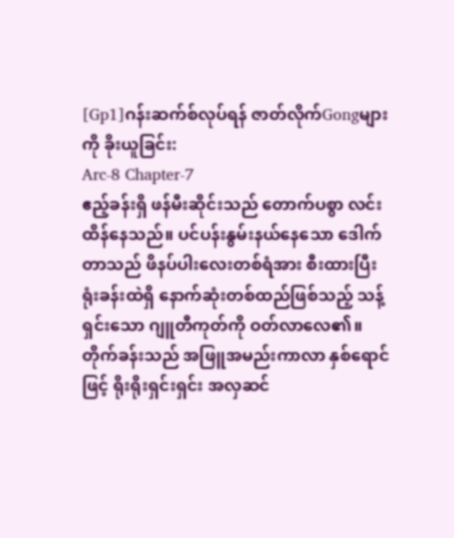[Gp1]ဂန်းဆက်စ်လုပ်ရန် ဇာတ်လိုက်Gongများကို ခိုးယူခြင်း:
Arc-8 Chapter-7
ဧည့်ခန်းရှိ ဖန်မီးဆိုင်းသည် တောက်ပစွာ လင်းထိန်နေသည်။ ပင်ပန်းနွမ်းနယ်နေသော ဒေါက်တာသည် ဖိနပ်ပါးလေးတစ်ရံအား စီးထားပြီး ရုံးခန်းထဲရှိ နောက်ဆုံးတစ်ထည်ဖြစ်သည့် သန့်ရှင်းသော ဂျူတီကုတ်ကို ဝတ်လာလေ၏။
တိုက်ခန်းသည် အဖြူအမည်းကာလာ နှစ်ရောင်ဖြင့် ရိုးရိုးရှင်းရှင်း အလှဆင်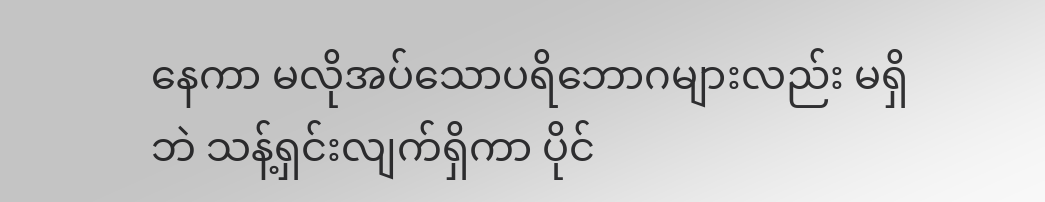နေကာ မလိုအပ်သောပရိဘောဂများလည်း မရှိဘဲ သန့်ရှင်းလျက်ရှိကာ ပိုင်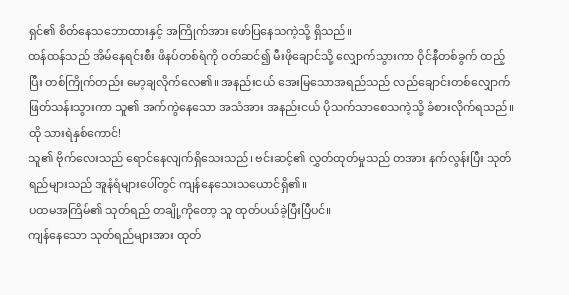ရှင်၏ စိတ်နေသဘောထားနှင့် အကြိုက်အား ဖော်ပြနေသကဲ့သို့ ရှိသည်။
ထန်ထန်သည် အိမ်နေရင်းစီး ဖိနပ်တစ်ရံကို ဝတ်ဆင်၍ မီးဖိုချောင်သို့ လျှောက်သွားကာ ဝိုင်နီတစ်ခွက် ထည့်ပြီး တစ်ကြိုက်တည်း မော့ချလိုက်လေ၏။ အနည်းငယ် အေးမြသောအရည်သည် လည်ချောင်းတစ်လျှောက် ဖြတ်သန်းသွားကာ သူ၏ အက်ကွဲနေသော အသံအား အနည်းငယ် ပိုသက်သာစေသကဲ့သို့ ခံစားလိုက်ရသည်။
ထို သားရဲနှစ်ကောင်!
သူ၏ ဗိုက်လေးသည် ရောင်နေလျက်ရှိသေးသည်၊ ဗင်းဆင့်၏ လွှတ်ထုတ်မှုသည် တအား နက်လွန်းပြီး သုတ်ရည်များသည် အူနံရံများပေါ်တွင် ကျန်နေသေးသယောင်ရှိ၏။
ပထမအကြိမ်၏ သုတ်ရည် တချို့ကိုတော့ သူ ထုတ်ပယ်ခဲ့ပြီးပြီပင်။
ကျန်နေသော သုတ်ရည်များအား ထုတ်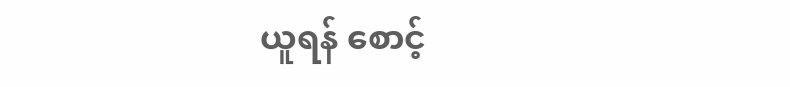ယူရန် စောင့်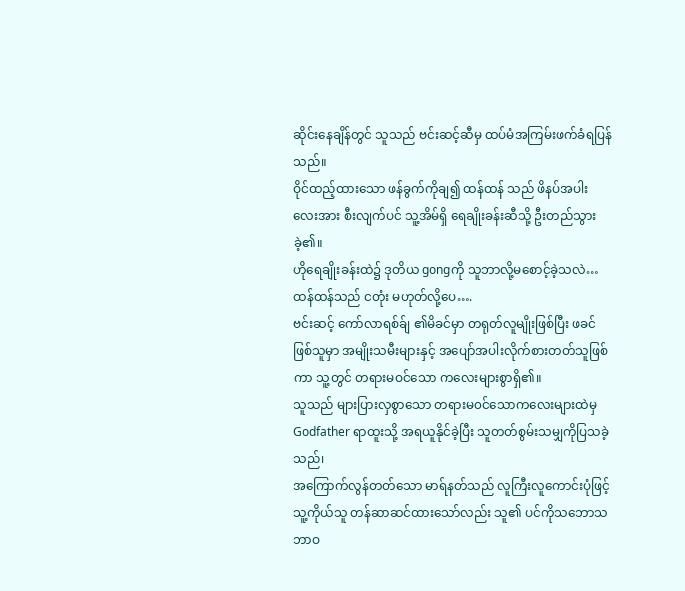ဆိုင်းနေချိန်တွင် သူသည် ဗင်းဆင့်ဆီမှ ထပ်မံအကြမ်းဖက်ခံရပြန်သည်။
ဝိုင်ထည့်ထားသော ဖန်ခွက်ကိုချ၍ ထန်ထန် သည် ဖိနပ်အပါးလေးအား စီးလျက်ပင် သူ့အိမ်ရှိ ရေချိုးခန်းဆီသို့ ဦးတည်သွားခဲ့၏။
ဟိုရေချိုးခန်းထဲ၌ ဒုတိယ gongကို သူဘာလို့မစောင့်ခဲ့သလဲ…
ထန်ထန်သည် ငတုံး မဟုတ်လို့ပေ….
ဗင်းဆင့် ကော်လာရစ်ခ်ျ ၏မိခင်မှာ တရုတ်လူမျိုးဖြစ်ပြီး ဖခင်ဖြစ်သူမှာ အမျိုးသမီးများနှင့် အပျော်အပါးလိုက်စားတတ်သူဖြစ်ကာ သူ့တွင် တရားမဝင်သော ကလေးများစွာရှိ၏။
သူသည် များပြားလှစွာသော တရားမ၀င်သောကလေးများထဲမှ Godfather ရာထူးသို့ အရယူနိုင်ခဲ့ပြီး သူတတ်စွမ်းသမျှကိုပြသခဲ့သည်၊
အကြောက်လွန်တတ်သော မာရ်နတ်သည် လူကြီးလူကောင်းပုံဖြင့် သူ့ကိုယ်သူ တန်ဆာဆင်ထားသော်လည်း သူ၏ ပင်ကိုသဘောသဘာဝ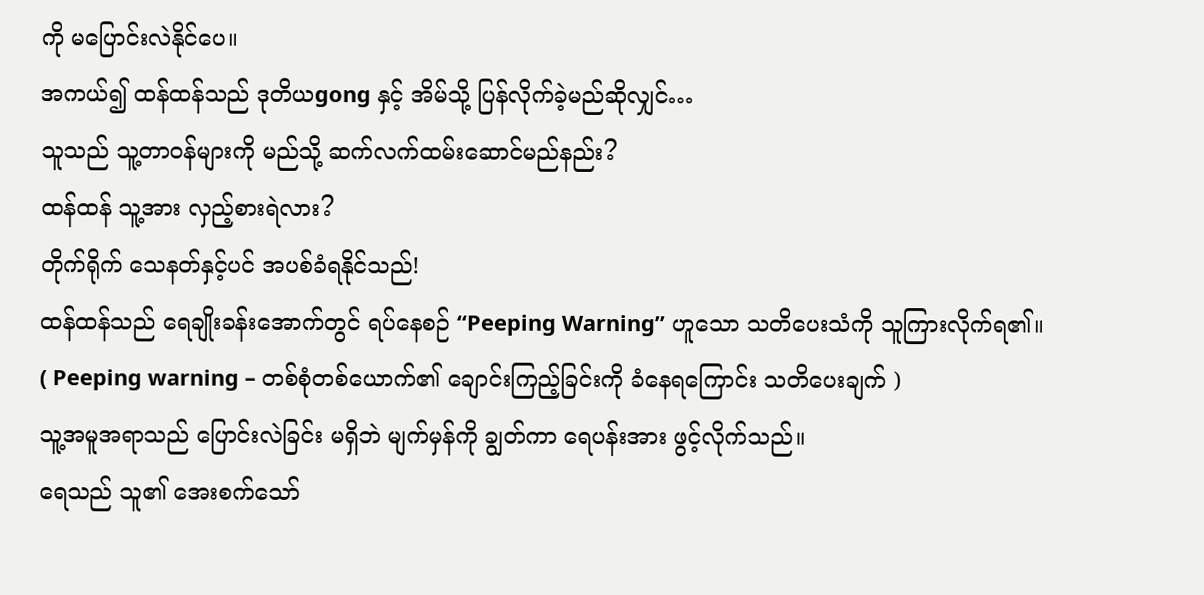ကို မပြောင်းလဲနိုင်ပေ။
အကယ်၍ ထန်ထန်သည် ဒုတိယgong နှင့် အိမ်သို့ ပြန်လိုက်ခဲ့မည်ဆိုလျှင်…
သူသည် သူ့တာဝန်များကို မည်သို့ ဆက်လက်ထမ်းဆောင်မည်နည်း?
ထန်ထန် သူ့အား လှည့်စားရဲလား?
တိုက်ရိုက် သေနတ်နှင့်ပင် အပစ်ခံရနိုင်သည်!
ထန်ထန်သည် ရေချိုးခန်းအောက်တွင် ရပ်နေစဉ် “Peeping Warning” ဟူသော သတိပေးသံကို သူကြားလိုက်ရ၏။
( Peeping warning – တစ်စုံတစ်ယောက်၏ ချောင်းကြည့်ခြင်းကို ခံနေရကြောင်း သတိပေးချက် )
သူ့အမူအရာသည် ပြောင်းလဲခြင်း မရှိဘဲ မျက်မှန်ကို ချွတ်ကာ ရေပန်းအား ဖွင့်လိုက်သည်။
ရေသည် သူ၏ အေးစက်သော်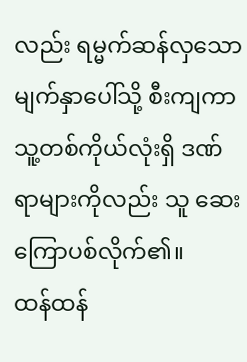လည်း ရမ္မက်ဆန်လှသော မျက်နှာပေါ်သို့ စီးကျကာ သူ့တစ်ကိုယ်လုံးရှိ ဒဏ်ရာများကိုလည်း သူ ဆေးကြောပစ်လိုက်၏။
ထန်ထန်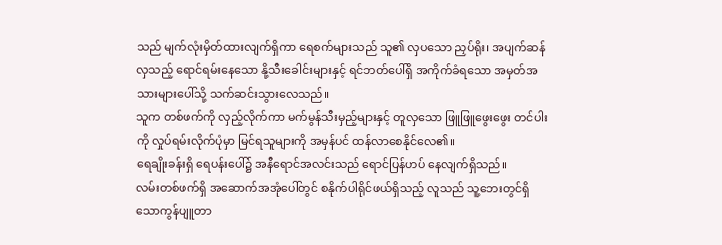သည် မျက်လုံးမှိတ်ထားလျက်ရှိကာ ရေစက်များသည် သူ၏ လှပသော ညှပ်ရိုး၊ အပျက်ဆန်လှသည့် ရောင်ရမ်းနေသော နို့သီးခေါင်းများနှင့် ရင်ဘတ်ပေါ်ရှိ အကိုက်ခံရသော အမှတ်အသားများပေါ်သို့ သက်ဆင်းသွားလေသည်။
သူက တစ်ဖက်ကို လှည့်လိုက်ကာ မက်မွန်သီးမှည့်များနှင့် တူလှသော ဖြူဖြူဖွေးဖွေး တင်ပါးကို လှုပ်ရမ်းလိုက်ပုံမှာ မြင်ရသူများကို အမှန်ပင် ထန်လာစေနိုင်လေ၏။
ရေချိုးခန်းရှိ ရေပန်းပေါ်၌ အနီရောင်အလင်းသည် ရောင်ပြန်ဟပ် နေလျက်ရှိသည်။
လမ်းတစ်ဖက်ရှိ အဆောက်အအုံပေါ်တွင် စနိုက်ပါရိုင်ဖယ်ရှိသည့် လူသည် သူ့ဘေးတွင်ရှိသောကွန်ပျူတာ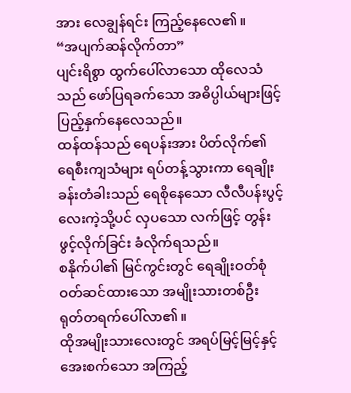အား လေချွန်ရင်း ကြည့်နေလေ၏။
“အပျက်ဆန်လိုက်တာ”
ပျင်းရိစွာ ထွက်ပေါ်လာသော ထိုလေသံသည် ဖော်ပြရခက်သော အဓိပ္ပါယ်များဖြင့် ပြည့်နှက်နေလေသည်။
ထန်ထန်သည် ရေပန်းအား ပိတ်လိုက်၏
ရေစီးကျသံများ ရပ်တန့်သွားကာ ရေချိုးခန်းတံခါးသည် ရေစိုနေသော လီလီပန်းပွင့်လေးကဲ့သို့ပင် လှပသော လက်ဖြင့် တွန်းဖွင့်လိုက်ခြင်း ခံလိုက်ရသည်။
စနိုက်ပါ၏ မြင်ကွင်းတွင် ရေချိုးဝတ်စုံဝတ်ဆင်ထားသော အမျိုးသားတစ်ဦး ရုတ်တရက်ပေါ်လာ၏။
ထိုအမျိုးသားလေးတွင် အရပ်မြင့်မြင့်နှင့် အေးစက်သော အကြည့်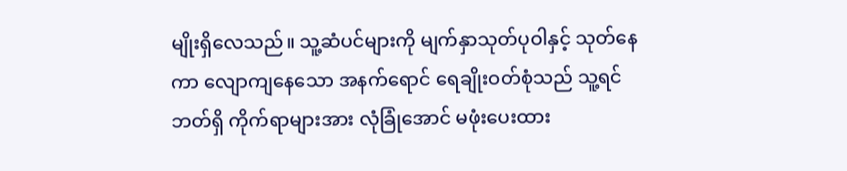မျိုးရှိလေသည်။ သူ့ဆံပင်များကို မျက်နှာသုတ်ပုဝါနှင့် သုတ်နေကာ လျောကျနေသော အနက်ရောင် ရေချိုးဝတ်စုံသည် သူ့ရင်ဘတ်ရှိ ကိုက်ရာများအား လုံခြုံအောင် မဖုံးပေးထား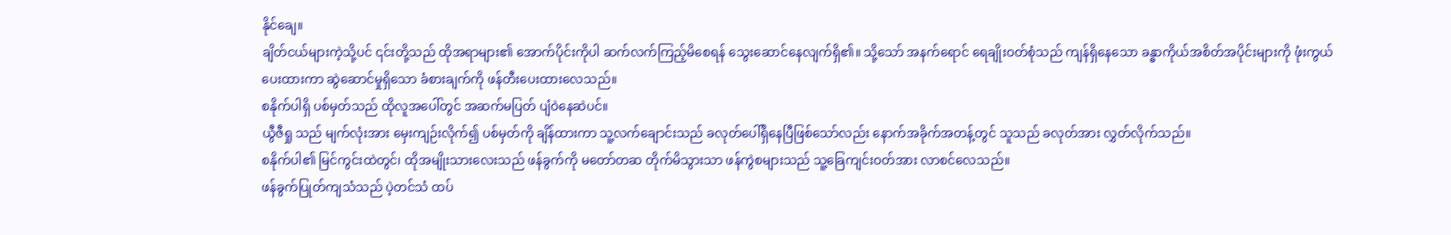နိုင်ချေ။
ချိတ်ငယ်များကဲ့သို့ပင် ၎င်းတို့သည် ထိုအရာများ၏ အောက်ပိုင်းကိုပါ ဆက်လက်ကြည့်မိစေရန် သွေးဆောင်နေလျက်ရှိ၏။ သို့သော် အနက်ရောင် ရေချိုးဝတ်စုံသည် ကျန်ရှိနေသော ခန္ဓာကိုယ်အစိတ်အပိုင်းများကို ဖုံးကွယ်ပေးထားကာ ဆွဲဆောင်မှုရှိသော ခံစားချက်ကို ဖန်တီးပေးထားလေသည်။
စနိုက်ပါရှိ ပစ်မှတ်သည် ထိုလူအပေါ်တွင် အဆက်မပြတ် ပျံဝဲနေဆဲပင်။
ယွီဇီရှု သည် မျက်လုံးအား မှေးကျဉ်းလိုက်၍ ပစ်မှတ်ကို ချိန်ထားကာ သူ့လက်ချောင်းသည် ခလုတ်ပေါ်ရှိနေပြီဖြစ်သော်လည်း နောက်အခိုက်အတန့်တွင် သူသည် ခလုတ်အား လွှတ်လိုက်သည်။
စနိုက်ပါ၏ မြင်ကွင်းထဲတွင်၊ ထိုအမျိုးသားလေးသည် ဖန်ခွက်ကို မတော်တဆ တိုက်မိသွားသာ ဖန်ကွဲစများသည် သူ့ခြေကျင်းဝတ်အား လာစင်လေသည်။
ဖန်ခွက်ပြုတ်ကျသံသည် ပဲ့တင်သံ ထပ်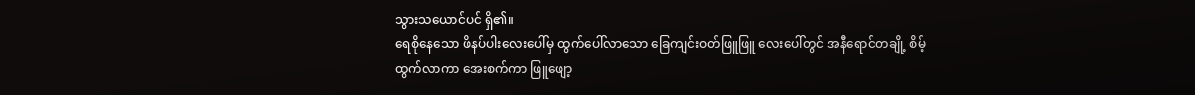သွားသယောင်ပင် ရှိ၏။
ရေစိုနေသော ဖိနပ်ပါးလေးပေါ်မှ ထွက်ပေါ်လာသော ခြေကျင်းဝတ်ဖြူဖြူ လေးပေါ်တွင် အနီရောင်တချို့ စိမ့်ထွက်လာကာ အေးစက်ကာ ဖြူဖျော့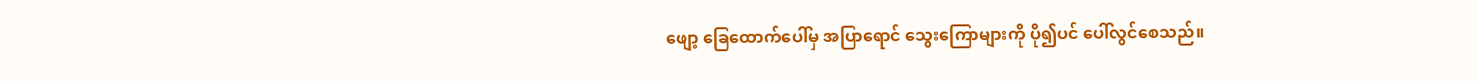ဖျော့ ခြေထောက်ပေါ်မှ အပြာရောင် သွေးကြောများကို ပို၍ပင် ပေါ်လွင်စေသည်။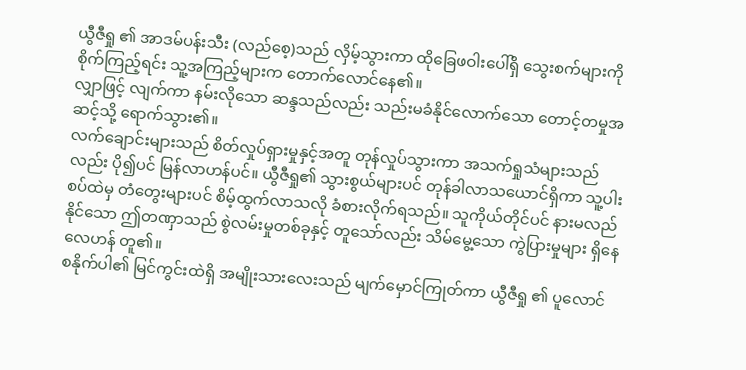ယွီဇီရှု ၏ အာဒမ်ပန်းသီး (လည်စေ့)သည် လှိမ့်သွားကာ ထိုခြေဖဝါးပေါ်ရှိ သွေးစက်များကို စိုက်ကြည့်ရင်း သူ့အကြည့်များက တောက်လောင်နေ၏။
လျှာဖြင့် လျက်ကာ နမ်းလိုသော ဆန္ဒသည်လည်း သည်းမခံနိုင်လောက်သော တောင့်တမှုအဆင့်သို့ ရောက်သွား၏။
လက်ချောင်းများသည် စိတ်လှုပ်ရှားမှုနှင့်အတူ တုန်လှုပ်သွားကာ အသက်ရှုသံများသည်လည်း ပို၍ပင် မြန်လာဟန်ပင်။ ယွီဇီရှု၏ သွားစွယ်များပင် တုန်ခါလာသယောင်ရှိကာ သူ့ပါးစပ်ထဲမှ တံတွေးများပင် စိမ့်ထွက်လာသလို ခံစားလိုက်ရသည်။ သူကိုယ်တိုင်ပင် နားမလည်နိုင်သော ဤတဏှာသည် စွဲလမ်းမှုတစ်ခုနှင့် တူသော်လည်း သိမ်မွေ့သော ကွဲပြားမှုများ ရှိနေလေဟန် တူ၏။
စနိုက်ပါ၏ မြင်ကွင်းထဲရှိ အမျိုးသားလေးသည် မျက်မှောင်ကြုတ်ကာ ယွီဇီရှု ၏ ပူလောင်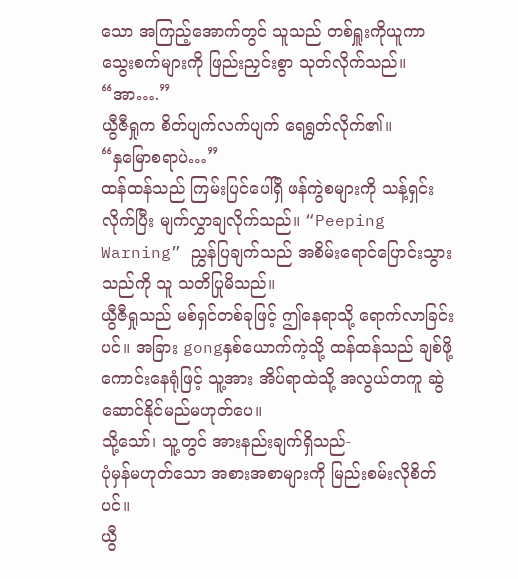သော အကြည့်အောက်တွင် သူသည် တစ်ရှူးကိုယူကာ သွေးစက်များကို ဖြည်းညှင်းစွာ သုတ်လိုက်သည်။
“အာ….”
ယွီဇီရှုက စိတ်ပျက်လက်ပျက် ရေရွတ်လိုက်၏။
“နှမြောစရာပဲ…”
ထန်ထန်သည် ကြမ်းပြင်ပေါ်ရှိ ဖန်ကွဲစများကို သန့်ရှင်းလိုက်ပြီး မျက်လွှာချလိုက်သည်။ “Peeping Warning” ညွှန်ပြချက်သည် အစိမ်းရောင်ပြောင်းသွားသည်ကို သူ သတိပြုမိသည်။
ယွီဇီရှုသည် မစ်ရှင်တစ်ခုဖြင့် ဤနေရာသို့ ရောက်လာခြင်းပင်။ အခြား gongနှစ်ယောက်ကဲ့သို့ ထန်ထန်သည် ချစ်ဖို့ကောင်းနေရုံဖြင့် သူ့အား အိပ်ရာထဲသို့ အလွယ်တကူ ဆွဲဆောင်နိုင်မည်မဟုတ်ပေ။
သို့သော်၊ သူ့တွင် အားနည်းချက်ရှိသည်-
ပုံမှန်မဟုတ်သော အစားအစာများကို မြည်းစမ်းလိုစိတ်ပင်။
ယွီ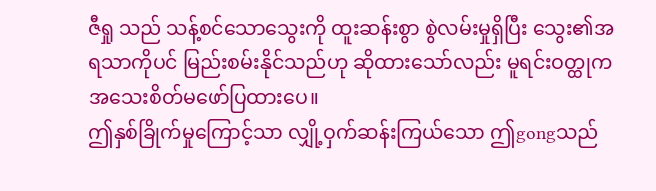ဇီရှု သည် သန့်စင်သောသွေးကို ထူးဆန်းစွာ စွဲလမ်းမှုရှိပြီး သွေး၏အရသာကိုပင် မြည်းစမ်းနိုင်သည်ဟု ဆိုထားသော်လည်း မူရင်းဝတ္ထုက အသေးစိတ်မဖော်ပြထားပေ။
ဤနှစ်ခြိုက်မှုကြောင့်သာ လျှို့ဝှက်ဆန်းကြယ်သော ဤgongသည်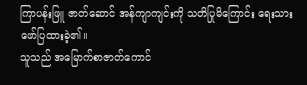ကြာပန်းဖြူ ဇာတ်ဆောင် အန်ကျာကျင်းကို သတိပြုမိကြောင်း ရေးသားဖော်ပြထားခဲ့၏။
သူသည် အမြောက်စာဇာတ်ကောင်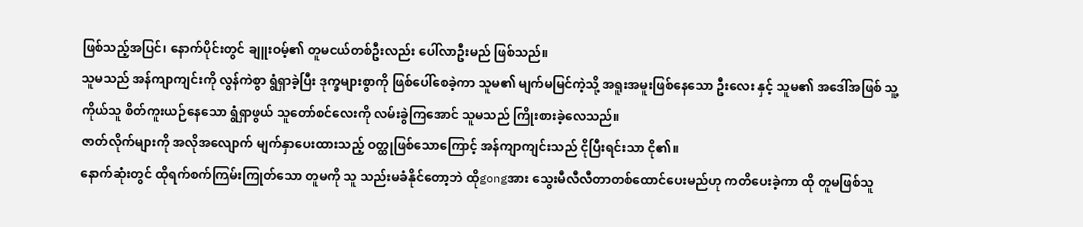ဖြစ်သည့်အပြင်၊ နောက်ပိုင်းတွင် ချူးဝမ့်၏ တူမငယ်တစ်ဦးလည်း ပေါ်လာဦးမည် ဖြစ်သည်။
သူမသည် အန်ကျာကျင်းကို လွန်ကဲစွာ ရွံရှာခဲ့ပြီး ဒုက္ခများစွာကို ဖြစ်ပေါ်စေခဲ့ကာ သူမ၏ မျက်မမြင်ကဲ့သို့ အရူးအမူးဖြစ်နေသော ဦးလေး နှင့် သူမ၏ အဒေါ်အဖြစ် သူ့ကိုယ်သူ စိတ်ကူးယဉ်နေသော ရွံရှာဖွယ် သူတော်စင်လေးကို လမ်းခွဲကြအောင် သူမသည် ကြိုးစားခဲ့လေသည်။
ဇာတ်လိုက်များကို အလိုအလျောက် မျက်နှာပေးထားသည့် ဝတ္ထုဖြစ်သောကြောင့် အန်ကျာကျင်းသည် ငိုပြီးရင်းသာ ငို၏။
နောက်ဆုံးတွင် ထိုရက်စက်ကြမ်းကြုတ်သော တူမကို သူ သည်းမခံနိုင်တော့ဘဲ ထိုgongအား သွေးမီလီလီတာတစ်ထောင်ပေးမည်ဟု ကတိပေးခဲ့ကာ ထို တူမဖြစ်သူ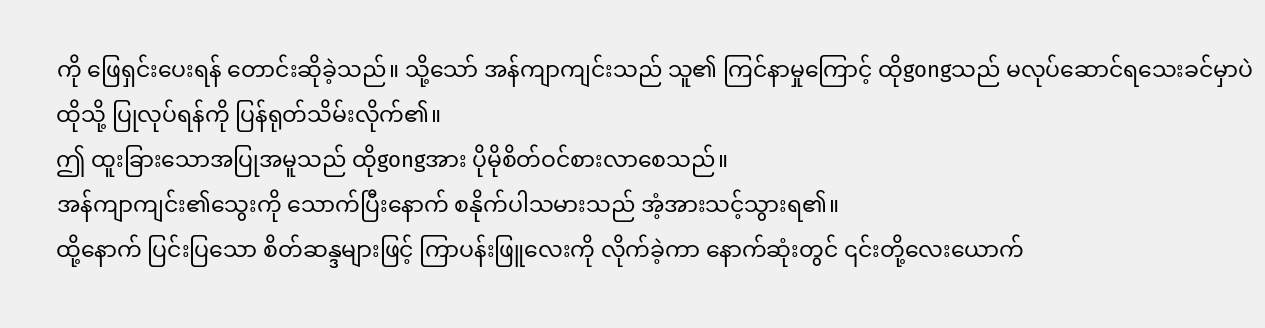ကို ဖြေရှင်းပေးရန် တောင်းဆိုခဲ့သည်။ သို့သော် အန်ကျာကျင်းသည် သူ၏ ကြင်နာမှုကြောင့် ထိုgongသည် မလုပ်ဆောင်ရသေးခင်မှာပဲ ထိုသို့ ပြုလုပ်ရန်ကို ပြန်ရုတ်သိမ်းလိုက်၏။
ဤ ထူးခြားသောအပြုအမူသည် ထိုgongအား ပိုမိုစိတ်ဝင်စားလာစေသည်။
အန်ကျာကျင်း၏သွေးကို သောက်ပြီးနောက် စနိုက်ပါသမားသည် အံ့အားသင့်သွားရ၏။
ထို့နောက် ပြင်းပြသော စိတ်ဆန္ဒများဖြင့် ကြာပန်းဖြူလေးကို လိုက်ခဲ့ကာ နောက်ဆုံးတွင် ၎င်းတို့လေးယောက်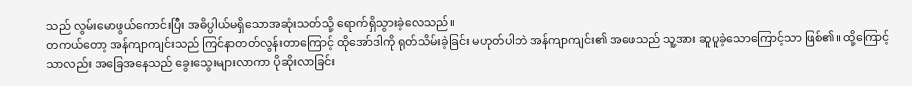သည် လွမ်းမောဖွယ်ကောင်းပြီး အဓိပ္ပါယ်မရှိသောအဆုံးသတ်သို့ ရောက်ရှိသွားခဲ့လေသည်။
တကယ်တော့ အန်ကျာကျင်းသည် ကြင်နာတတ်လွန်းတာကြောင့် ထိုအော်ဒါကို ရုတ်သိမ်းခဲ့ခြင်း မဟုတ်ပါဘဲ အန်ကျာကျင်း၏ အဖေသည် သူ့အား ဆူပူခဲ့သောကြောင့်သာ ဖြစ်၏။ ထို့ကြောင့်သာလည်း အခြေအနေသည် ခွေးသွေးများလာကာ ပိုဆိုးလာခြင်း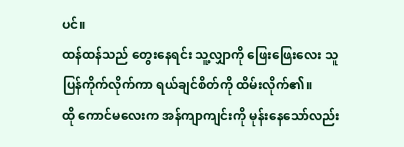ပင်။
ထန်ထန်သည် တွေးနေရင်း သူ့လျှာကို ဖြေးဖြေးလေး သူပြန်ကိုက်လိုက်ကာ ရယ်ချင်စိတ်ကို ထိမ်းလိုက်၏။
ထို ကောင်မလေးက အန်ကျာကျင်းကို မုန်းနေသော်လည်း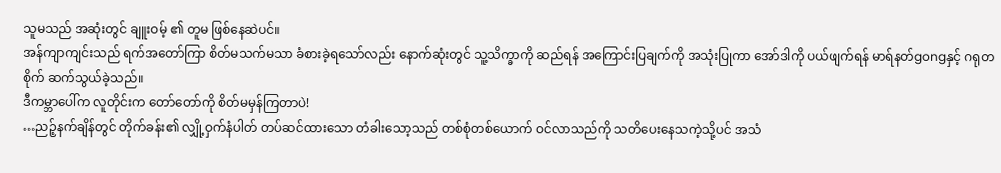သူမသည် အဆုံးတွင် ချူးဝမ့် ၏ တူမ ဖြစ်နေဆဲပင်။
အန်ကျာကျင်းသည် ရက်အတော်ကြာ စိတ်မသက်မသာ ခံစားခဲ့ရသော်လည်း နောက်ဆုံးတွင် သူ့သိက္ခာကို ဆည်ရန် အကြောင်းပြချက်ကို အသုံးပြုကာ အော်ဒါကို ပယ်ဖျက်ရန် မာရ်နတ်gongနှင့် ဂရုတစိုက် ဆက်သွယ်ခဲ့သည်။
ဒီကမ္ဘာပေါ်က လူတိုင်းက တော်တော်ကို စိတ်မမှန်ကြတာပဲ!
…ညဉ့်နက်ချိန်တွင် တိုက်ခန်း၏ လျှို့ဝှက်နံပါတ် တပ်ဆင်ထားသော တံခါးသော့သည် တစ်စုံတစ်ယောက် ဝင်လာသည်ကို သတိပေးနေသကဲ့သို့ပင် အသံ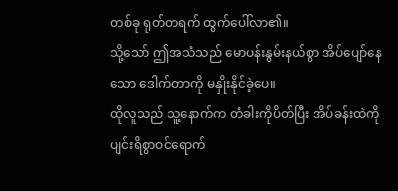တစ်ခု ရုတ်တရက် ထွက်ပေါ်လာ၏။
သို့သော် ဤအသံသည် မောပန်းနွမ်းနယ်စွာ အိပ်ပျော်နေသော ဒေါက်တာကို မနှိုးနိုင်ခဲ့ပေ။
ထိုလူသည် သူ့နောက်က တံခါးကိုပိတ်ပြီး အိပ်ခန်းထဲကို ပျင်းရိစွာဝင်ရောက်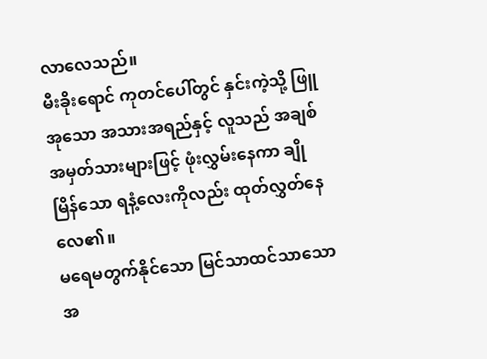လာလေသည်။
မီးခိုးရောင် ကုတင်ပေါ်တွင် နှင်းကဲ့သို့ ဖြူအုသော အသားအရည်နှင့် လူသည် အချစ်အမှတ်သားများဖြင့် ဖုံးလွှမ်းနေကာ ချိုမြိန်သော ရနံ့လေးကိုလည်း ထုတ်လွှတ်နေလေ၏။
မရေမတွက်နိုင်သော မြင်သာထင်သာသော အ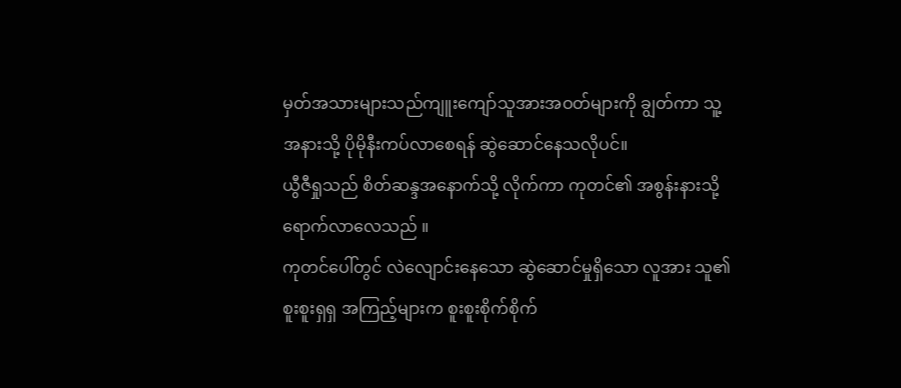မှတ်အသားများသည်ကျူးကျော်သူအားအဝတ်များကို ချွတ်ကာ သူ့အနားသို့ ပိုမိုနီးကပ်လာစေရန် ဆွဲဆောင်နေသလိုပင်။
ယွီဇီရှုသည် စိတ်ဆန္ဒအနောက်သို့ လိုက်ကာ ကုတင်၏ အစွန်းနားသို့ ရောက်လာလေသည် ။
ကုတင်ပေါ်တွင် လဲလျောင်းနေသော ဆွဲဆောင်မှုရှိသော လူအား သူ၏ စူးစူးရှရှ အကြည့်များက စူးစူးစိုက်စိုက်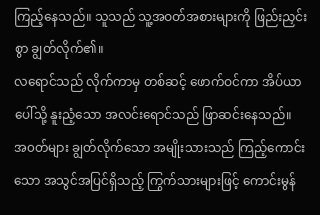ကြည့်နေသည်။ သူသည် သူ့အဝတ်အစားများကို ဖြည်းညှင်းစွာ ချွတ်လိုက်၏။
လရောင်သည် လိုက်ကာမှ တစ်ဆင့် ဖောက်ဝင်ကာ အိပ်ယာပေါ်သို့ နူးညံ့သော အလင်းရောင်သည် ဖြာဆင်းနေသည်။
အ၀တ်များ ချွတ်လိုက်သော အမျိုးသားသည် ကြည့်ကောင်းသော အသွင်အပြင်ရှိသည့် ကြွက်သားများဖြင့် ကောင်းမွန်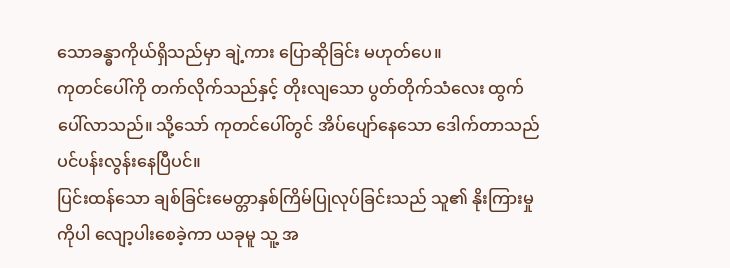သောခန္ဓာကိုယ်ရှိသည်မှာ ချဲ့ကား ပြောဆိုခြင်း မဟုတ်ပေ။
ကုတင်ပေါ်ကို တက်လိုက်သည်နှင့် တိုးလျသော ပွတ်တိုက်သံလေး ထွက်ပေါ်လာသည်။ သို့သော် ကုတင်ပေါ်တွင် အိပ်ပျော်နေသော ဒေါက်တာသည် ပင်ပန်းလွန်းနေပြီပင်။
ပြင်းထန်သော ချစ်ခြင်းမေတ္တာနှစ်ကြိမ်ပြုလုပ်ခြင်းသည် သူ၏ နိုးကြားမှုကိုပါ လျော့ပါးစေခဲ့ကာ ယခုမူ သူ့ အ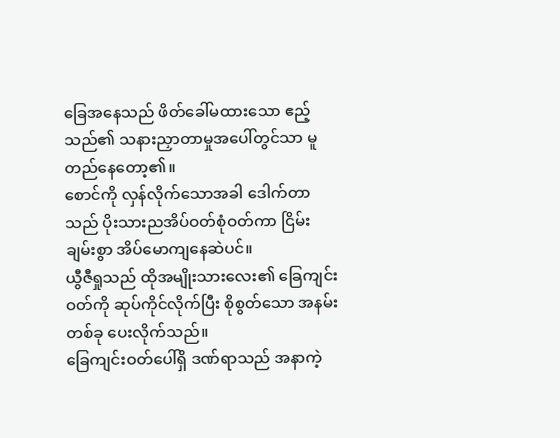ခြေအနေသည် ဖိတ်ခေါ်မထားသော ဧည့်သည်၏ သနားညှာတာမှုအပေါ်တွင်သာ မူတည်နေတော့၏။
စောင်ကို လှန်လိုက်သောအခါ ဒေါက်တာသည် ပိုးသားညအိပ်ဝတ်စုံဝတ်ကာ ငြိမ်းချမ်းစွာ အိပ်မောကျနေဆဲပင်။
ယွီဇီရှုသည် ထိုအမျိုးသားလေး၏ ခြေကျင်းဝတ်ကို ဆုပ်ကိုင်လိုက်ပြီး စိုစွတ်သော အနမ်းတစ်ခု ပေးလိုက်သည်။
ခြေကျင်းဝတ်ပေါ်ရှိ ဒဏ်ရာသည် အနာကဲ့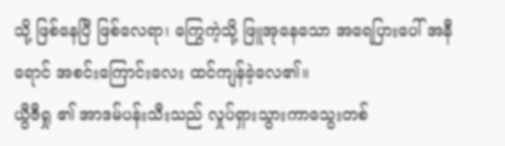သို့ ဖြစ်နေပြီ ဖြစ်လေရာ၊ ကြွေကဲ့သို့ ဖြူအုနေသော အရေပြားပေါ် အနီရောင် အစင်းကြောင်းလေး ထင်ကျန်ခဲ့လေ၏။
ယွီဇီရှု ၏ အာဒမ်ပန်းသီးသည် လှုပ်ရှားသွားကာသွေးတစ်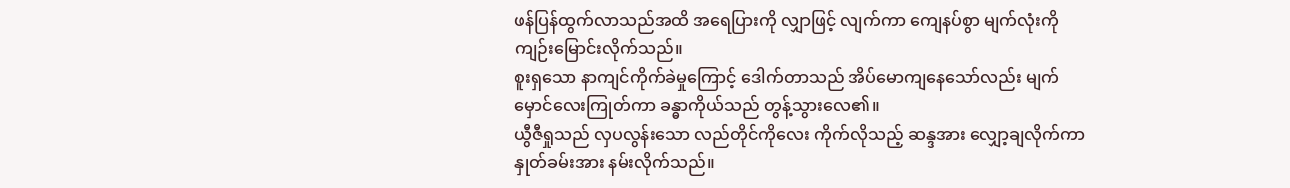ဖန်ပြန်ထွက်လာသည်အထိ အရေပြားကို လျှာဖြင့် လျက်ကာ ကျေနပ်စွာ မျက်လုံးကို ကျဉ်းမြောင်းလိုက်သည်။
စူးရှသော နာကျင်ကိုက်ခဲမှုကြောင့် ဒေါက်တာသည် အိပ်မောကျနေသော်လည်း မျက်မှောင်လေးကြုတ်ကာ ခန္ဓာကိုယ်သည် တွန့်သွားလေ၏။
ယွီဇီရှုသည် လှပလွန်းသော လည်တိုင်ကိုလေး ကိုက်လိုသည့် ဆန္ဒအား လျှော့ချလိုက်ကာ နှုတ်ခမ်းအား နမ်းလိုက်သည်။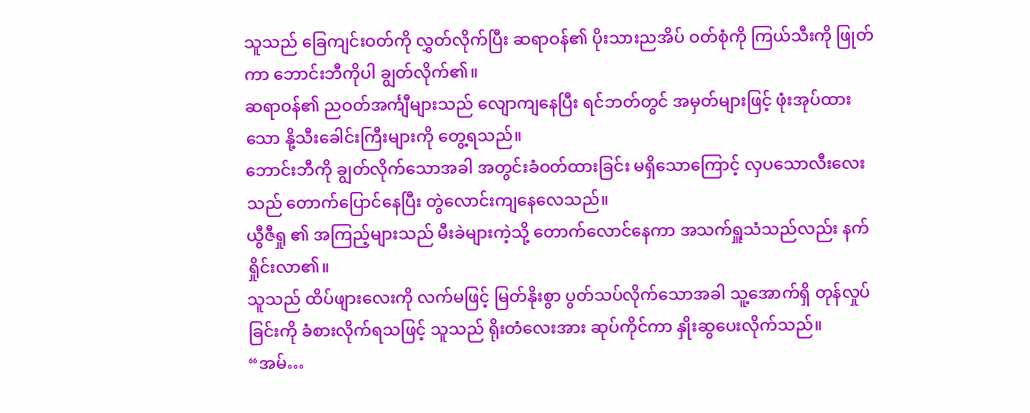သူသည် ခြေကျင်းဝတ်ကို လွှတ်လိုက်ပြီး ဆရာဝန်၏ ပိုးသားညအိပ် ဝတ်စုံကို ကြယ်သီးကို ဖြုတ်ကာ ဘောင်းဘီကိုပါ ချွတ်လိုက်၏။
ဆရာဝန်၏ ညဝတ်အင်္ကျီများသည် လျောကျနေပြီး ရင်ဘတ်တွင် အမှတ်များဖြင့် ဖုံးအုပ်ထားသော နို့သီးခေါင်းကြီးများကို တွေ့ရသည်။
ဘောင်းဘီကို ချွတ်လိုက်သောအခါ အတွင်းခံဝတ်ထားခြင်း မရှိသောကြောင့် လှပသောလီးလေးသည် တောက်ပြောင်နေပြီး တွဲလောင်းကျနေလေသည်။
ယွီဇီရှု ၏ အကြည့်များသည် မီးခဲများကဲ့သို့ တောက်လောင်နေကာ အသက်ရှူသံသည်လည်း နက်ရှိုင်းလာ၏။
သူသည် ထိပ်ဖျားလေးကို လက်မဖြင့် မြတ်နိုးစွာ ပွတ်သပ်လိုက်သောအခါ သူ့အောက်ရှိ တုန်လှုပ်ခြင်းကို ခံစားလိုက်ရသဖြင့် သူသည် ရိုးတံလေးအား ဆုပ်ကိုင်ကာ နှိုးဆွပေးလိုက်သည်။
“အမ်…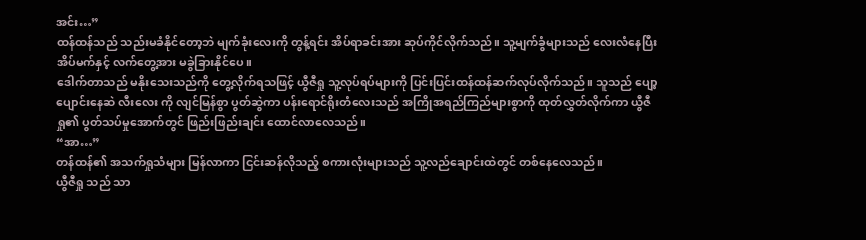အင်း…”
ထန်ထန်သည် သည်းမခံနိုင်တော့ဘဲ မျက်ခုံးလေးကို တွန့်ရင်း အိပ်ရာခင်းအား ဆုပ်ကိုင်လိုက်သည်။ သူ့မျက်ခွံများသည် လေးလံနေပြီး အိပ်မက်နှင့် လက်တွေ့အား မခွဲခြားနိုင်ပေ။
ဒေါက်တာသည် မနိုးသေးသည်ကို တွေ့လိုက်ရသဖြင့် ယွီဇီရှု သူ့လုပ်ရပ်များကို ပြင်းပြင်းထန်ထန်ဆက်လုပ်လိုက်သည်။ သူသည် ပျော့ပျောင်းနေဆဲ လီးလေး ကို လျင်မြန်စွာ ပွတ်ဆွဲကာ ပန်းရောင်ရိုးတံလေးသည် အကြိုအရည်ကြည်များစွာကို ထုတ်လွှတ်လိုက်ကာ ယွီဇီရှု၏ ပွတ်သပ်မှုအောက်တွင် ဖြည်းဖြည်းချင်း ထောင်လာလေသည်။
“အာ…”
တန်ထန်၏ အသက်ရှုသံများ မြန်လာကာ ငြင်းဆန်လိုသည့် စကားလုံးများသည် သူ့လည်ချောင်းထဲတွင် တစ်နေလေသည်။
ယွီဇီရှု သည် သာ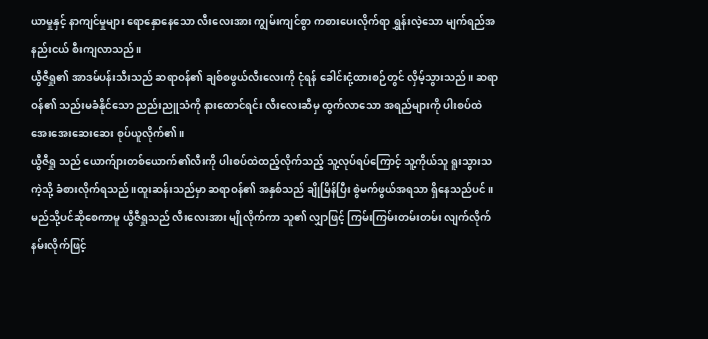ယာမှုနှင့် နာကျင်မှုများ ရောနှောနေသော လီးလေးအား ကျွမ်းကျင်စွာ ကစားပေးလိုက်ရာ ရွှန်းလဲ့သော မျက်ရည်အနည်းငယ် စီးကျလာသည်။
ယွီဇီရှု၏ အာဒမ်ပန်းသီးသည် ဆရာဝန်၏ ချစ်စဖွယ်လီးလေးကို ငုံရန် ခေါင်းငုံ့ထားစဉ်တွင် လှိမ့်သွားသည်။ ဆရာဝန်၏ သည်းမခံနိုင်သော ညည်းညူသံကို နားထောင်ရင်း လီးလေးဆီမှ ထွက်လာသော အရည်များကို ပါးစပ်ထဲ အေးအေးဆေးဆေး စုပ်ယူလိုက်၏။
ယွီဇီရှု သည် ယောက်ျားတစ်ယောက်၏လီးကို ပါးစပ်ထဲထည့်လိုက်သည့် သူ့လုပ်ရပ်ကြောင့် သူ့ကိုယ်သူ ရူးသွားသကဲ့သို့ ခံစားလိုက်ရသည်။ထူးဆန်းသည်မှာ ဆရာဝန်၏ အနှစ်သည် ချိုမြိန်ပြီး စွဲမက်ဖွယ်အရသာ ရှိနေသည်ပင်။
မည်သို့ပင်ဆိုစေကာမူ ယွီဇီရှုသည် လီးလေးအား မျိုလိုက်ကာ သူ၏ လျှာဖြင့် ကြမ်းကြမ်းတမ်းတမ်း လျက်လိုက် နမ်းလိုက်ဖြင့်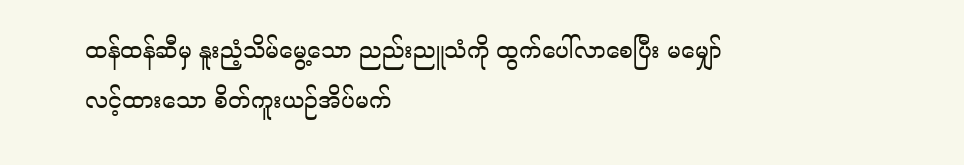ထန်ထန်ဆီမှ နူးညံ့သိမ်မွေ့သော ညည်းညူသံကို ထွက်ပေါ်လာစေပြီး မမျှော်လင့်ထားသော စိတ်ကူးယဉ်အိပ်မက်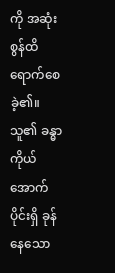ကို အဆုံးစွန်ထိ ရောက်စေခဲ့၏။
သူ၏ ခန္ဓာကိုယ်အောက်ပိုင်းရှိ ခုန်နေသော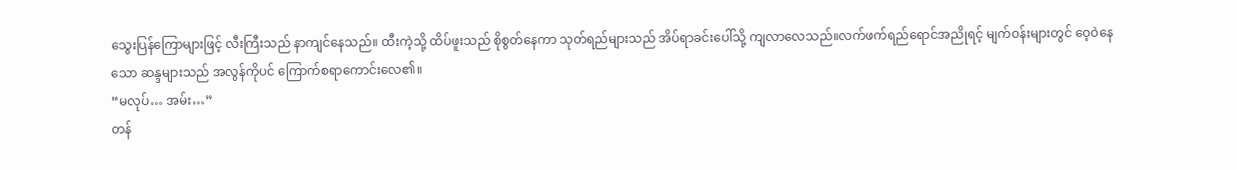သွေးပြန်ကြောများဖြင့် လီးကြီးသည် နာကျင်နေသည်။ ထီးကဲ့သို့ ထိပ်ဖူးသည် စိုစွတ်နေကာ သုတ်ရည်များသည် အိပ်ရာခင်းပေါ်သို့ ကျလာလေသည်။လက်ဖက်ရည်ရောင်အညိုရင့် မျက်ဝန်းများတွင် ဝေ့ဝဲနေသော ဆန္ဒများသည် အလွန်ကိုပင် ကြောက်စရာကောင်းလေ၏။
“မလုပ်… အမ်း…”
တန်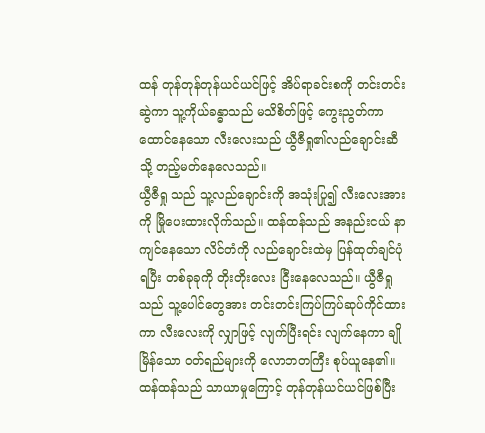ထန် တုန်တုန်တုန်ယင်ယင်ဖြင့် အိပ်ရာခင်းစကို တင်းတင်းဆွဲကာ သူ့ကိုယ်ခန္ဓာသည် မသိစိတ်ဖြင့် ကွေးညွတ်ကာ ထောင်နေသော လီးလေးသည် ယွီဇီရှု၏လည်ချောင်းဆီသို့ တည့်မတ်နေလေသည်။
ယွီဇီရှု သည် သူ့လည်ချောင်းကို အသုံးပြု၍ လီးလေးအားကို မြိုပေးထားလိုက်သည်။ ထန်ထန်သည် အနည်းငယ် နာကျင်နေသော လိင်တံကို လည်ချောင်းထဲမှ ပြန်ထုတ်ချင်ပုံရပြီး တစ်ခုခုကို တိုးတိုးလေး ငြီးနေလေသည်။ ယွီဇီရှုသည် သူ့ပေါင်တွေအား တင်းတင်းကြပ်ကြပ်ဆုပ်ကိုင်ထားကာ လီးလေးကို လျှာဖြင့် လျက်ပြီးရင်း လျက်နေကာ ချိုမြိန်သော ဝတ်ရည်များကို လောဘတကြီး စုပ်ယူနေ၏။
ထန်ထန်သည် သာယာမှုကြောင့် တုန်တုန်ယင်ယင်ဖြစ်ပြီး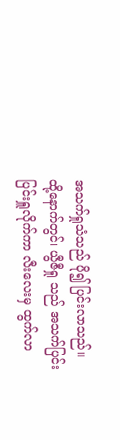အသက်ရှုသံသည် ပို၍ ပြင်းလာသည်။
ထို့နောက်တွင်၊ ယွီဇီရှု သည် အသက်ပြင်းပြင်းရှူလိုက်ကာ လီးလေးမှ ထွက်လာ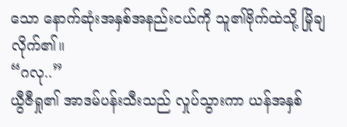သော နောက်ဆုံးအနှစ်အနည်းငယ်ကို သူ၏ဗိုက်ထဲသို့ မြိုချလိုက်၏။
“ဂလု..”
ယွီဇီရှု၏ အာဒမ်ပန်းသီးသည် လှုပ်သွားကာ ယန်အနှစ်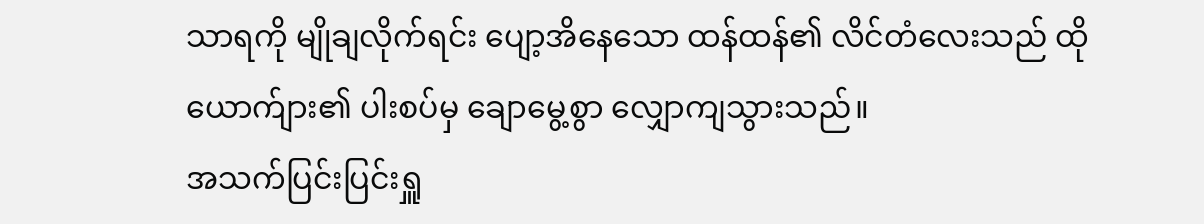သာရကို မျိုချလိုက်ရင်း ပျော့အိနေသော ထန်ထန်၏ လိင်တံလေးသည် ထိုယောက်ျား၏ ပါးစပ်မှ ချောမွေ့စွာ လျှောကျသွားသည်။
အသက်ပြင်းပြင်းရှူ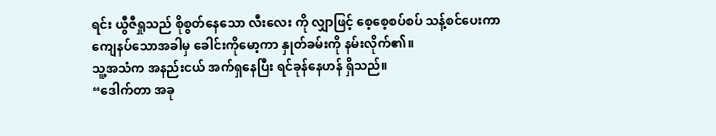ရင်း ယွီဇီရှုသည် စိုစွတ်နေသော လီးလေး ကို လျှာဖြင့် စေ့စေ့စပ်စပ် သန့်စင်ပေးကာ ကျေနပ်သောအခါမှ ခေါင်းကိုမော့ကာ နှုတ်ခမ်းကို နမ်းလိုက်၏။
သူ့အသံက အနည်းငယ် အက်ရှနေပြီး ရင်ခုန်နေဟန် ရှိသည်။
“ဒေါက်တာ အခု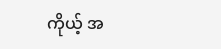ကိုယ့် အ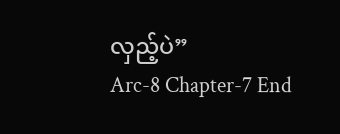လှည့်ပဲ”
Arc-8 Chapter-7 End